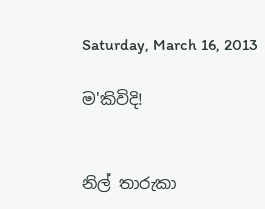Saturday, March 16, 2013

ම'කිවිදි!


නිල් තාරුකා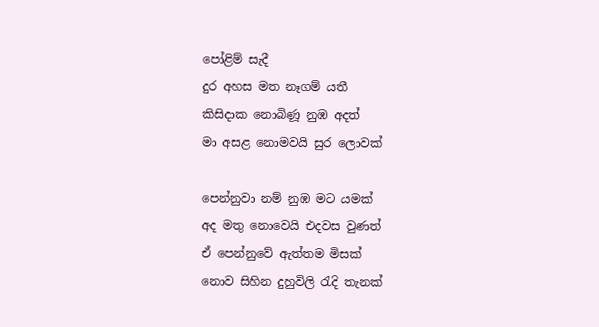පෝළිම් සැදී
දුර අහස මත නෑගම් යතී
කිසිදාක නොබිණූ නුඹ අදත්
මා අසළ නොමවයි සුර ලොවක්

පෙන්නුවා නම් නුඹ මට යමක්
අද මතු නොවෙයි එදවස වුණත්
ඒ පෙන්නුවේ ඇත්තම මිසක්
නොව සිහින දුහුවිලි රැදි තැනක්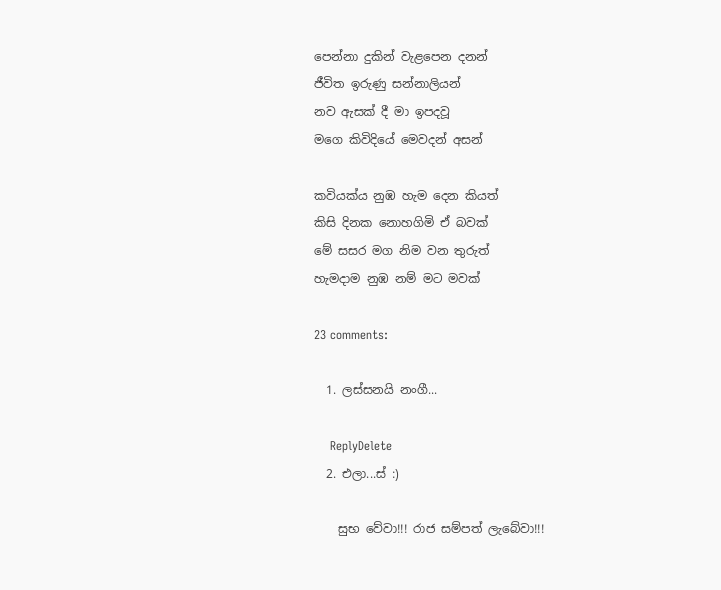පෙන්නා දුකින් වැළපෙන දනන්
ජීවිත ඉරුණු සන්නාලියන්
නව ඇසක් දී මා ඉපදවූ
මගෙ කිවිදියේ මෙවදන් අසන්

කවියක්ය නුඹ හැම දෙන කියත්
කිසි දිනක නොහගිමි ඒ බවක්
මේ සසර මග නිම වන තුරුත්
හැමදාම නුඹ නම් මට මවක්

23 comments:

  1. ලස්සනයි නංගී...

    ReplyDelete
  2. එලා...ස් :)

    සුභ වේවා!!! රාජ සම්පත් ලැබේවා!!!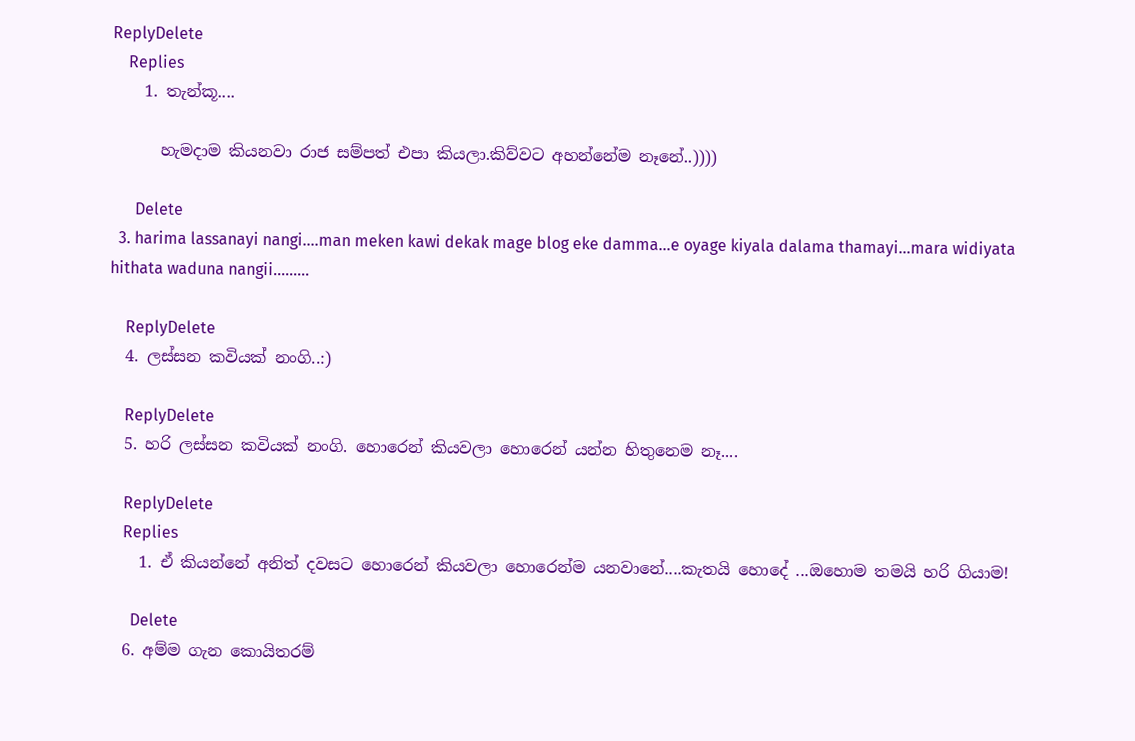ReplyDelete
    Replies
    1. තැන්කූ....

      හැමදාම කියනවා රාජ සම්පත් එපා කියලා.කිව්වට අහන්නේම නෑනේ..))))

      Delete
  3. harima lassanayi nangi....man meken kawi dekak mage blog eke damma...e oyage kiyala dalama thamayi...mara widiyata hithata waduna nangii.........

    ReplyDelete
  4. ලස්සන කවියක් නංගි..:)

    ReplyDelete
  5. හරි ලස්සන කවියක් නංගි. හොරෙන් කියවලා හොරෙන් යන්න හිතුනෙම නෑ....

    ReplyDelete
    Replies
    1. ඒ කියන්නේ අනිත් දවසට හොරෙන් කියවලා හොරෙන්ම යනවානේ....කැතයි හොදේ ...ඔහොම තමයි හරි ගියාම!

      Delete
  6. අම්ම ගැන කොයිතරම්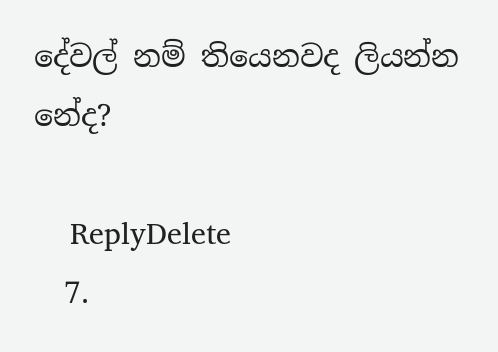දේවල් නම් තියෙනවද ලියන්න නේද?

    ReplyDelete
  7.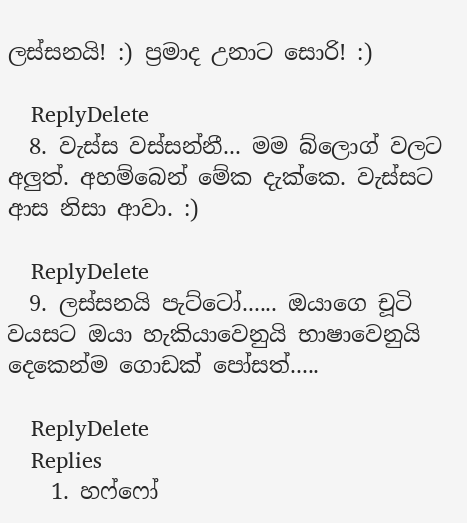ලස්සනයි! :) ප්‍රමාද උනාට සොරි! :)

    ReplyDelete
  8. වැස්ස වස්සන්නී... මම බ්ලොග් වලට අලුත්. අහම්බෙන් මේක දැක්කෙ. වැස්සට ආස නිසා ආවා. :)

    ReplyDelete
  9. ලස්සනයි පැට්ටෝ...... ඔයාගෙ චූටි වයසට ඔයා හැකියාවෙනුයි භාෂාවෙනුයි දෙකෙන්ම ගොඩක් පෝසත්.....

    ReplyDelete
    Replies
    1. හෆ්ෆෝ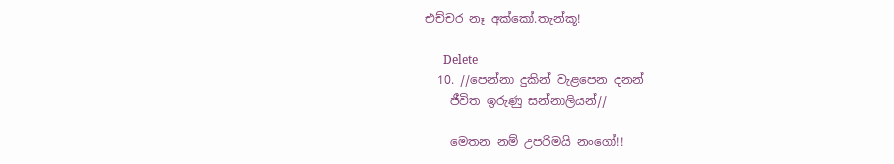එච්චර නෑ අක්කෝ.තැන්කූ!

      Delete
  10. //පෙන්නා දුකින් වැළපෙන දනන්
    ජීවිත ඉරුණු සන්නාලියන්//

    මෙතන නම් උපරිමයි නංගෝ!!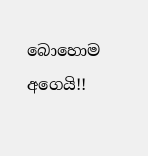බොහොම අගෙයි!!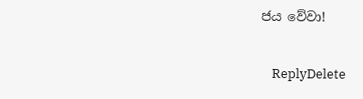ජය වේවා!

    ReplyDelete